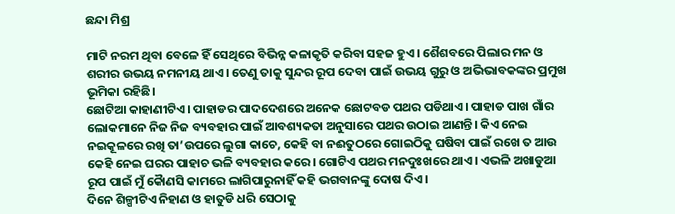ଛନ୍ଦା ମିଶ୍ର

ମାଟି ନରମ ଥିବା ବେଳେ ହିଁ ସେଥିରେ ବିଭିନ୍ନ କଳାକୃତି କରିବା ସହଜ ହୁଏ। ଶୈଶବରେ ପିଲାର ମନ ଓ ଶରୀର ଉଭୟ ନମନୀୟ ଥାଏ। ତେଣୁ ତାକୁ ସୁନ୍ଦର ରୂପ ଦେବା ପାଇଁ ଉଭୟ ଗୁରୁ ଓ ଅଭିଭାବକଙ୍କର ପ୍ରମୁଖ ଭୂମିକା ରହିଛି।
ଛୋଟିଆ କାହାଣୀଟିଏ। ପାହାଡର ପାଦଦେଶରେ ଅନେକ ଛୋଟବଡ ପଥର ପଡିଥାଏ। ପାହାଡ ପାଖ ଗାଁର ଲୋକମାନେ ନିଜ ନିଜ ବ୍ୟବହାର ପାଇଁ ଆବଶ୍ୟକତା ଅନୁସାରେ ପଥର ଉଠାଇ ଆଣନ୍ତି। କିଏ ନେଇ ନଇକୂଳରେ ରଖି ତା’ଉପରେ ଲୁଗା କାଚେ, କେହି ବା ନଈତୁଠରେ ଗୋଇଠିକୁ ଘଷିବା ପାଇଁ ରଖେ ତ ଆଉ କେହି ନେଇ ଘରର ପାହାଚ ଭଳି ବ୍ୟବହାର କରେ। ଗୋଟିଏ ପଥର ମନଦୁଃଖରେ ଥାଏ। ଏଭଳି ଅଖାଡୁଆ ରୂପ ପାଇଁ ମୁଁ କୈାଣସି କାମରେ ଲାଗିପାରୁନାହିଁ କହି ଭଗବାନଙ୍କୁ ଦୋଷ ଦିଏ।
ଦିନେ ଶିଳ୍ପୀଟିଏ ନିହାଣ ଓ ହାତୁଡି ଧରି ସେଠାକୁ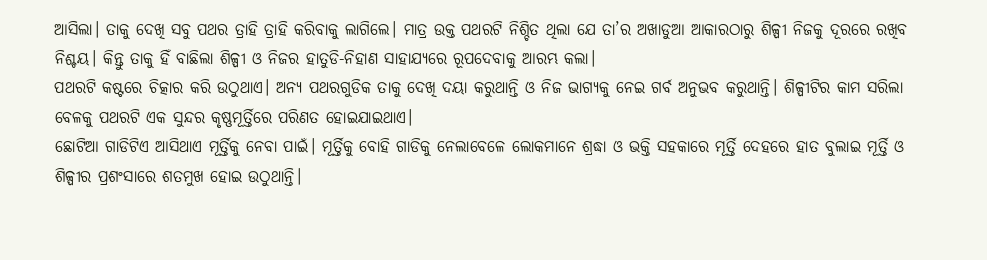ଆସିଲା। ତାକୁ ଦେଖି ସବୁ ପଥର ତ୍ରାହି ତ୍ରାହି କରିବାକୁ ଲାଗିଲେ। ମାତ୍ର ଉକ୍ତ ପଥରଟି ନିଶ୍ଚିତ ଥିଲା ଯେ ତା’ର ଅଖାଡୁଆ ଆକାରଠାରୁ ଶିଳ୍ପୀ ନିଜକୁ ଦୂରରେ ରଖିବ ନିଶ୍ଚୟ। କିନ୍ତୁ ତାକୁ ହିଁ ବାଛିଲା ଶିଳ୍ପୀ ଓ ନିଜର ହାତୁଡି-ନିହାଣ ସାହାଯ୍ୟରେ ରୂପଦେବାକୁ ଆରମ୍ଭ କଲା।
ପଥରଟି କଷ୍ଟରେ ଚିତ୍କାର କରି ଉଠୁଥାଏ। ଅନ୍ୟ ପଥରଗୁଡିକ ତାକୁ ଦେଖି ଦୟା କରୁଥାନ୍ତି ଓ ନିଜ ଭାଗ୍ୟକୁ ନେଇ ଗର୍ବ ଅନୁଭବ କରୁଥାନ୍ତି। ଶିଳ୍ପୀଟିର କାମ ସରିଲା ବେଳକୁ ପଥରଟି ଏକ ସୁନ୍ଦର କୃଷ୍ଣମୂର୍ତ୍ତିରେ ପରିଣତ ହୋଇଯାଇଥାଏ।
ଛୋଟିଆ ଗାଡିଟିଏ ଆସିଥାଏ ମୂର୍ତ୍ତିକୁ ନେବା ପାଇଁ। ମୂର୍ତ୍ତିକୁ ବୋହି ଗାଡିକୁ ନେଲାବେଳେ ଲୋକମାନେ ଶ୍ରଦ୍ଧା ଓ ଭକ୍ତି ସହକାରେ ମୂର୍ତ୍ତି ଦେହରେ ହାତ ବୁଲାଇ ମୂର୍ତ୍ତି ଓ ଶିଳ୍ପୀର ପ୍ରଶଂସାରେ ଶତମୁଖ ହୋଇ ଉଠୁଥାନ୍ତି।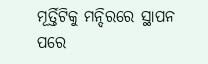ମୂର୍ତ୍ତିଟିକୁ ମନ୍ଦିରରେ ସ୍ଥାପନ ପରେ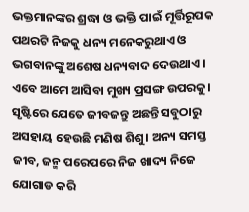ଭକ୍ତମାନଙ୍କର ଶ୍ରଦ୍ଧା ଓ ଭକ୍ତି ପାଇଁ ମୂର୍ତ୍ତିରୂପକ ପଥରଟି ନିଜକୁ ଧନ୍ୟ ମନେକରୁଥାଏ ଓ ଭଗବାନଙ୍କୁ ଅଶେଷ ଧନ୍ୟବାଦ ଦେଉଥାଏ।
ଏବେ ଆମେ ଆସିବା ମୁଖ୍ୟ ପ୍ରସଙ୍ଗ ଉପରକୁ। ସୃଷ୍ଟିରେ ଯେତେ ଜୀବଜନ୍ତୁ ଅଛନ୍ତି ସବୁଠାରୁ ଅସହାୟ ହେଉଛି ମଣିଷ ଶିଶୁ। ଅନ୍ୟ ସମସ୍ତ ଜୀବ, ଜନ୍ମ ପରେପରେ ନିଜ ଖାଦ୍ୟ ନିଜେ ଯୋଗାଡ କରି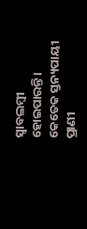ସ୍ୱାବଲମ୍ବୀ ହୋଇପାରନ୍ତି। କେତେକ ସ୍ତନ୍ୟପାୟୀ ପ୍ରାଣୀ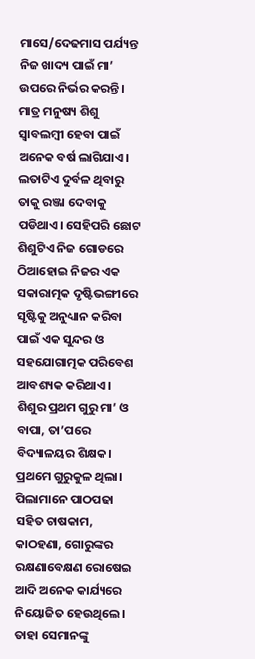ମାସେ/ଦେଢମାସ ପର୍ଯ୍ୟନ୍ତ ନିଜ ଖାଦ୍ୟ ପାଇଁ ମା’ ଉପରେ ନିର୍ଭର କରନ୍ତି। ମାତ୍ର ମନୁଷ୍ୟ ଶିଶୁ ସ୍ୱାବଲମ୍ବୀ ହେବା ପାଇଁ ଅନେକ ବର୍ଷ ଲାଗିଯାଏ।
ଲତାଟିଏ ଦୁର୍ବଳ ଥିବାରୁ ତାକୁ ରଞ୍ଜା ଦେବାକୁ ପଡିଥାଏ। ସେହିପରି ଛୋଟ ଶିଶୁଟିଏ ନିଜ ଗୋଡରେ ଠିଆହୋଇ ନିଜର ଏକ ସକାରାତ୍ମକ ଦୃଷ୍ଟିଭଙ୍ଗୀରେ ସୃଷ୍ଟିକୁ ଅନୁଧ୍ୟାନ କରିବା ପାଇଁ ଏକ ସୁନ୍ଦର ଓ ସହଯୋଗାତ୍ମକ ପରିବେଶ ଆବଶ୍ୟକ କରିଥାଏ।
ଶିଶୁର ପ୍ରଥମ ଗୁରୁ ମା’ ଓ ବାପା, ତା’ପରେ ବିଦ୍ୟାଳୟର ଶିକ୍ଷକ। ପ୍ରଥମେ ଗୁରୁକୁଳ ଥିଲା। ପିଲାମାନେ ପାଠପଢା ସହିତ ଚାଷକାମ, କାଠହଣା, ଗୋରୁଙ୍କର ରକ୍ଷଣାବେକ୍ଷଣ ରୋଷେଇ ଆଦି ଅନେକ କାର୍ଯ୍ୟରେ ନିୟୋଜିତ ହେଉଥିଲେ। ତାହା ସେମାନଙ୍କୁ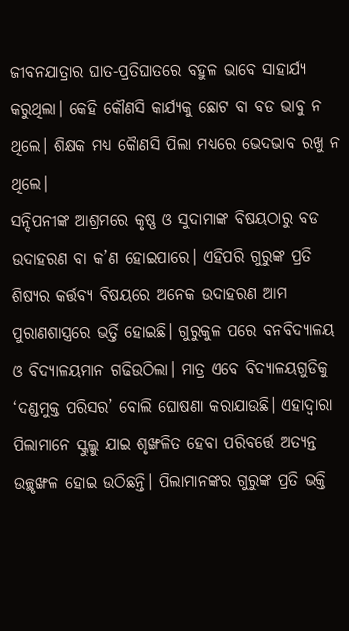ଜୀବନଯାତ୍ରାର ଘାତ-ପ୍ରତିଘାତରେ ବହୁଳ ଭାବେ ସାହାର୍ଯ୍ୟ କରୁଥିଲା। କେହି କୌଣସି କାର୍ଯ୍ୟକୁ ଛୋଟ ବା ବଡ ଭାବୁ ନ ଥିଲେ। ଶିକ୍ଷକ ମଧ୍ୟ କୈାଣସି ପିଲା ମଧ୍ୟରେ ଭେଦଭାବ ରଖୁ ନ ଥିଲେ।
ସନ୍ଦିପନୀଙ୍କ ଆଶ୍ରମରେ କୃଷ୍ଣ ଓ ସୁଦାମାଙ୍କ ବିଷୟଠାରୁ ବଡ ଉଦାହରଣ ବା କ’ଣ ହୋଇପାରେ। ଏହିପରି ଗୁରୁଙ୍କ ପ୍ରତି ଶିଷ୍ୟର କର୍ତ୍ତବ୍ୟ ବିଷୟରେ ଅନେକ ଉଦାହରଣ ଆମ ପୁରାଣଶାସ୍ତ୍ରରେ ଭର୍ତ୍ତି ହୋଇଛି। ଗୁରୁକୁଳ ପରେ ବନବିଦ୍ୟାଳୟ ଓ ବିଦ୍ୟାଳୟମାନ ଗଢିଉଠିଲା। ମାତ୍ର ଏବେ ବିଦ୍ୟାଳୟଗୁଡିକୁ ‘ଦଣ୍ଡମୁକ୍ତ ପରିସର’ ବୋଲି ଘୋଷଣା କରାଯାଉଛି। ଏହାଦ୍ୱାରା ପିଲାମାନେ ସ୍କୁଲ୍କୁ ଯାଇ ଶୃଙ୍ଖଳିତ ହେବା ପରିବର୍ତ୍ତେ ଅତ୍ୟନ୍ତ ଉଚ୍ଛୃଙ୍ଖଳ ହୋଇ ଉଠିଛନ୍ତି। ପିଲାମାନଙ୍କର ଗୁରୁଙ୍କ ପ୍ରତି ଭକ୍ତି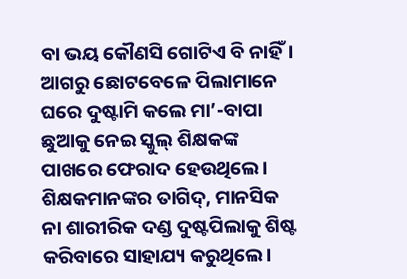ବା ଭୟ କୌଣସି ଗୋଟିଏ ବି ନାହିଁ।
ଆଗରୁ ଛୋଟବେଳେ ପିଲାମାନେ ଘରେ ଦୁଷ୍ଟାମି କଲେ ମା’-ବାପା ଛୁଆକୁ ନେଇ ସ୍କୁଲ୍ ଶିକ୍ଷକଙ୍କ ପାଖରେ ଫେରାଦ ହେଉଥିଲେ। ଶିକ୍ଷକମାନଙ୍କର ତାଗିଦ୍, ମାନସିକ ନା ଶାରୀରିକ ଦଣ୍ଡ ଦୁଷ୍ଟପିଲାକୁ ଶିଷ୍ଟ କରିବାରେ ସାହାଯ୍ୟ କରୁଥିଲେ।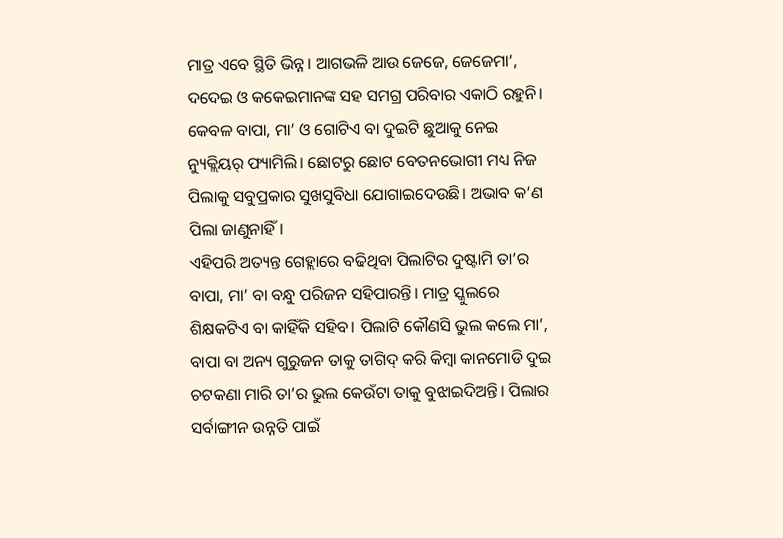ମାତ୍ର ଏବେ ସ୍ଥିତି ଭିନ୍ନ। ଆଗଭଳି ଆଉ ଜେଜେ, ଜେଜେମା’, ଦଦେଇ ଓ କକେଇମାନଙ୍କ ସହ ସମଗ୍ର ପରିବାର ଏକାଠି ରହୁନି। କେବଳ ବାପା, ମା’ ଓ ଗୋଟିଏ ବା ଦୁଇଟି ଛୁଆକୁ ନେଇ ନ୍ୟୁକ୍ଲିୟର୍ ଫ୍ୟାମିଲି। ଛୋଟରୁ ଛୋଟ ବେତନଭୋଗୀ ମଧ୍ୟ ନିଜ ପିଲାକୁ ସବୁପ୍ରକାର ସୁଖସୁବିଧା ଯୋଗାଇଦେଉଛି। ଅଭାବ କ’ଣ ପିଲା ଜାଣୁନାହିଁ।
ଏହିପରି ଅତ୍ୟନ୍ତ ଗେହ୍ଲାରେ ବଢିଥିବା ପିଲାଟିର ଦୁଷ୍ଟାମି ତା’ର ବାପା, ମା’ ବା ବନ୍ଧୁ ପରିଜନ ସହିପାରନ୍ତି। ମାତ୍ର ସ୍କୁଲରେ ଶିକ୍ଷକଟିଏ ବା କାହିଁକି ସହିବ। ପିଲାଟି କୌଣସି ଭୁଲ କଲେ ମା’, ବାପା ବା ଅନ୍ୟ ଗୁରୁଜନ ତାକୁ ତାଗିଦ୍ କରି କିମ୍ବା କାନମୋଡି ଦୁଇ ଚଟକଣା ମାରି ତା’ର ଭୁଲ କେଉଁଟା ତାକୁ ବୁଝାଇଦିଅନ୍ତି। ପିଲାର ସର୍ବାଙ୍ଗୀନ ଉନ୍ନତି ପାଇଁ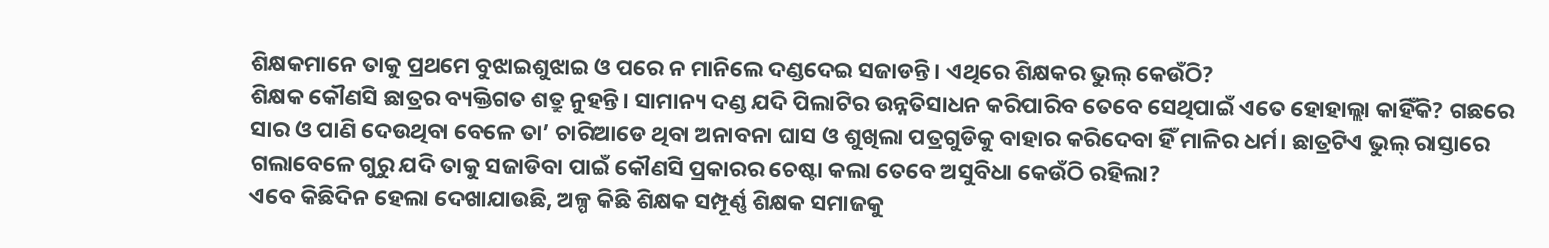ଶିକ୍ଷକମାନେ ତାକୁ ପ୍ରଥମେ ବୁଝାଇଶୁଝାଇ ଓ ପରେ ନ ମାନିଲେ ଦଣ୍ଡଦେଇ ସଜାଡନ୍ତି। ଏଥିରେ ଶିକ୍ଷକର ଭୁଲ୍ କେଉଁଠି?
ଶିକ୍ଷକ କୌଣସି ଛାତ୍ରର ବ୍ୟକ୍ତିଗତ ଶତ୍ରୁ ନୁହନ୍ତି। ସାମାନ୍ୟ ଦଣ୍ଡ ଯଦି ପିଲାଟିର ଉନ୍ନତିସାଧନ କରିପାରିବ ତେବେ ସେଥିପାଇଁ ଏତେ ହୋହାଲ୍ଲା କାହିଁକି? ଗଛରେ ସାର ଓ ପାଣି ଦେଉଥିବା ବେଳେ ତା’ ଚାରିଆଡେ ଥିବା ଅନାବନା ଘାସ ଓ ଶୁଖିଲା ପତ୍ରଗୁଡିକୁ ବାହାର କରିଦେବା ହିଁ ମାଳିର ଧର୍ମ। ଛାତ୍ରଟିଏ ଭୁଲ୍ ରାସ୍ତାରେ ଗଲାବେଳେ ଗୁରୁ ଯଦି ତାକୁ ସଜାଡିବା ପାଇଁ କୌଣସି ପ୍ରକାରର ଚେଷ୍ଟା କଲା ତେବେ ଅସୁବିଧା କେଉଁଠି ରହିଲା?
ଏବେ କିଛିଦିନ ହେଲା ଦେଖାଯାଉଛି, ଅଳ୍ପ କିଛି ଶିକ୍ଷକ ସମ୍ପୂର୍ଣ୍ଣ ଶିକ୍ଷକ ସମାଜକୁ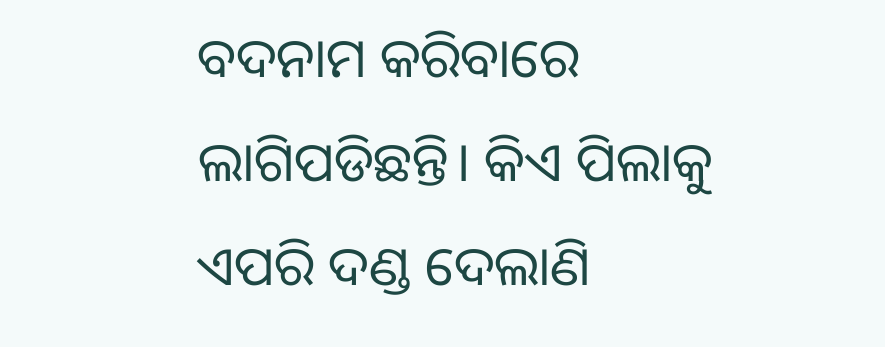ବଦନାମ କରିବାରେ ଲାଗିପଡିଛନ୍ତି। କିଏ ପିଲାକୁ ଏପରି ଦଣ୍ଡ ଦେଲାଣି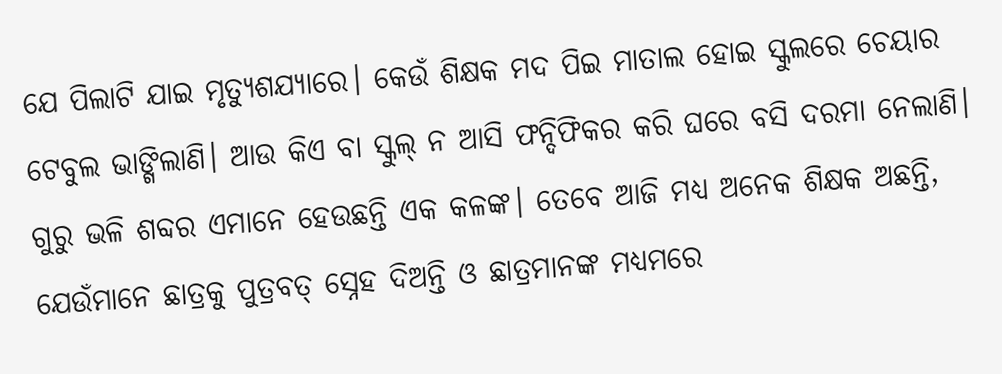ଯେ ପିଲାଟି ଯାଇ ମୃତ୍ୟୁଶଯ୍ୟାରେ। କେଉଁ ଶିକ୍ଷକ ମଦ ପିଇ ମାତାଲ ହୋଇ ସ୍କୁଲରେ ଚେୟାର ଟେବୁଲ ଭାଙ୍ଗିଲାଣି। ଆଉ କିଏ ବା ସ୍କୁଲ୍ ନ ଆସି ଫନ୍ଦିଫିକର କରି ଘରେ ବସି ଦରମା ନେଲାଣି। ଗୁରୁ ଭଳି ଶବ୍ଦର ଏମାନେ ହେଉଛନ୍ତି ଏକ କଳଙ୍କ। ତେବେ ଆଜି ମଧ୍ୟ ଅନେକ ଶିକ୍ଷକ ଅଛନ୍ତି, ଯେଉଁମାନେ ଛାତ୍ରକୁ ପୁତ୍ରବତ୍ ସ୍ନେହ ଦିଅନ୍ତି ଓ ଛାତ୍ରମାନଙ୍କ ମଧ୍ୟମରେ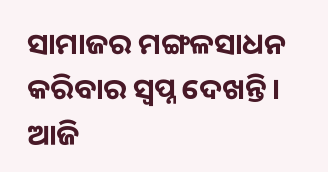ସାମାଜର ମଙ୍ଗଳସାଧନ କରିବାର ସ୍ୱପ୍ନ ଦେଖନ୍ତି।
ଆଜି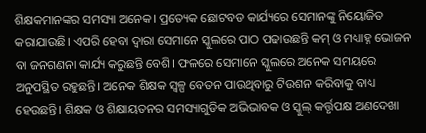ଶିକ୍ଷକମାନଙ୍କର ସମସ୍ୟା ଅନେକ। ପ୍ରତ୍ୟେକ ଛୋଟବଡ କାର୍ଯ୍ୟରେ ସେମାନଙ୍କୁ ନିୟୋଜିତ କରାଯାଉଛି। ଏପରି ହେବା ଦ୍ୱାରା ସେମାନେ ସ୍କୁଲରେ ପାଠ ପଢାଉଛନ୍ତି କମ୍ ଓ ମଧ୍ୟାହ୍ନ ଭୋଜନ ବା ଜନଗଣନା କାର୍ଯ୍ୟ କରୁଛନ୍ତି ବେଶି। ଫଳରେ ସେମାନେ ସ୍କୁଲରେ ଅନେକ ସମୟରେ ଅନୁପସ୍ଥିତ ରହୁଛନ୍ତି। ଅନେକ ଶିକ୍ଷକ ସ୍ୱଳ୍ପ ବେତନ ପାଉଥିବାରୁ ଟିଉଶନ କରିବାକୁ ବାଧ୍ୟ ହେଉଛନ୍ତି। ଶିକ୍ଷକ ଓ ଶିକ୍ଷାୟତନର ସମସ୍ୟାଗୁଡିକ ଅଭିଭାବକ ଓ ସ୍କୁଲ୍ କର୍ତ୍ତୃପକ୍ଷ ଅଣଦେଖା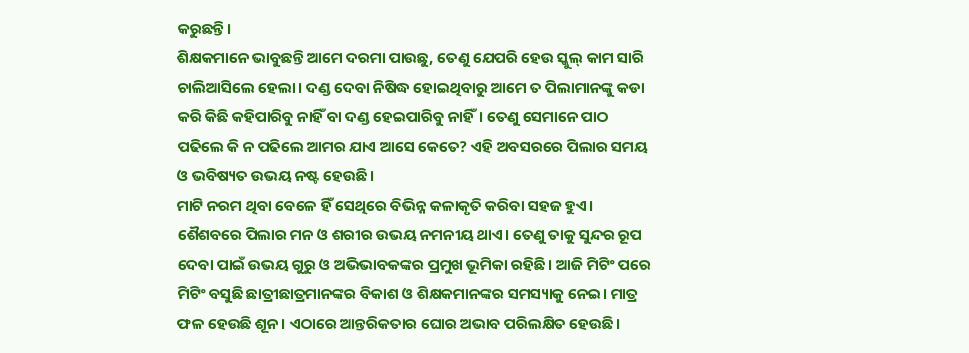କରୁଛନ୍ତି।
ଶିକ୍ଷକମାନେ ଭାବୁଛନ୍ତି ଆମେ ଦରମା ପାଉଛୁ, ତେଣୁ ଯେପରି ହେଉ ସ୍କୁଲ୍ କାମ ସାରି ଚାଲିଆସିଲେ ହେଲା। ଦଣ୍ଡ ଦେବା ନିଷିଦ୍ଧ ହୋଇଥିବାରୁ ଆମେ ତ ପିଲାମାନଙ୍କୁ କଡା କରି କିଛି କହିପାରିବୁ ନାହିଁ ବା ଦଣ୍ଡ ହେଇପାରିବୁ ନାହିଁ। ତେଣୁ ସେମାନେ ପାଠ ପଢିଲେ କି ନ ପଢିଲେ ଆମର ଯାଏ ଆସେ କେତେ? ଏହି ଅବସରରେ ପିଲାର ସମୟ ଓ ଭବିଷ୍ୟତ ଉଭୟ ନଷ୍ଟ ହେଉଛି।
ମାଟି ନରମ ଥିବା ବେଳେ ହିଁ ସେଥିରେ ବିଭିନ୍ନ କଳାକୃତି କରିବା ସହଜ ହୁଏ। ଶୈଶବରେ ପିଲାର ମନ ଓ ଶରୀର ଉଭୟ ନମନୀୟ ଥାଏ। ତେଣୁ ତାକୁ ସୁନ୍ଦର ରୂପ ଦେବା ପାଇଁ ଉଭୟ ଗୁରୁ ଓ ଅଭିଭାବକଙ୍କର ପ୍ରମୁଖ ଭୂମିକା ରହିଛି। ଆଜି ମିଟିଂ ପରେ ମିଟିଂ ବସୁଛି ଛାତ୍ରୀଛାତ୍ରମାନଙ୍କର ବିକାଶ ଓ ଶିକ୍ଷକମାନଙ୍କର ସମସ୍ୟାକୁ ନେଇ। ମାତ୍ର ଫଳ ହେଉଛି ଶୂନ। ଏଠାରେ ଆନ୍ତରିକତାର ଘୋର ଅଭାବ ପରିଲକ୍ଷିତ ହେଉଛି।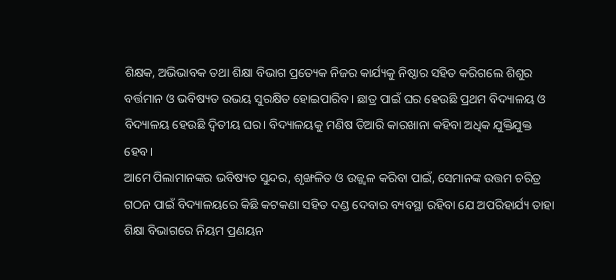ଶିକ୍ଷକ, ଅଭିଭାବକ ତଥା ଶିକ୍ଷା ବିଭାଗ ପ୍ରତ୍ୟେକ ନିଜର କାର୍ଯ୍ୟକୁ ନିଷ୍ଠାର ସହିତ କରିଗଲେ ଶିଶୁର ବର୍ତ୍ତମାନ ଓ ଭବିଷ୍ୟତ ଉଭୟ ସୁରକ୍ଷିତ ହୋଇପାରିବ। ଛାତ୍ର ପାଇଁ ଘର ହେଉଛି ପ୍ରଥମ ବିଦ୍ୟାଳୟ ଓ ବିଦ୍ୟାଳୟ ହେଉଛି ଦ୍ୱିତୀୟ ଘର। ବିଦ୍ୟାଳୟକୁ ମଣିଷ ତିଆରି କାରଖାନା କହିବା ଅଧିକ ଯୁକ୍ତିଯୁକ୍ତ ହେବ।
ଆମେ ପିଲାମାନଙ୍କର ଭବିଷ୍ୟତ ସୁନ୍ଦର, ଶୃଙ୍ଖଳିତ ଓ ଉଜ୍ଜ୍ୱଳ କରିବା ପାଇଁ, ସେମାନଙ୍କ ଉତ୍ତମ ଚରିତ୍ର ଗଠନ ପାଇଁ ବିଦ୍ୟାଳୟରେ କିଛି କଟକଣା ସହିତ ଦଣ୍ଡ ଦେବାର ବ୍ୟବସ୍ଥା ରହିବା ଯେ ଅପରିହାର୍ଯ୍ୟ ତାହା ଶିକ୍ଷା ବିଭାଗରେ ନିୟମ ପ୍ରଣୟନ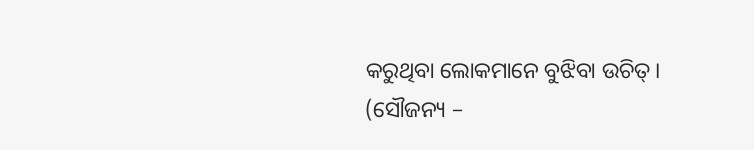କରୁଥିବା ଲୋକମାନେ ବୁଝିବା ଉଚିତ୍।
(ସୌଜନ୍ୟ –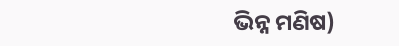ଭିନ୍ନ ମଣିଷ)